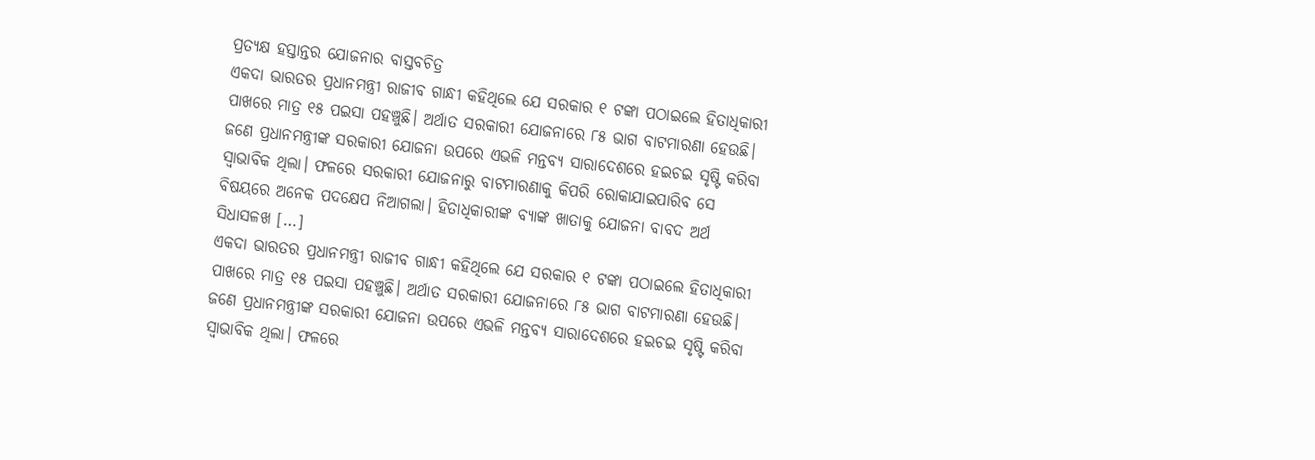ପ୍ରତ୍ୟକ୍ଷ ହସ୍ତାନ୍ତର ଯୋଜନାର ବାସ୍ତବଚିତ୍ର
ଏକଦା ଭାରତର ପ୍ରଧାନମନ୍ତ୍ରୀ ରାଜୀବ ଗାନ୍ଧୀ କହିଥିଲେ ଯେ ସରକାର ୧ ଟଙ୍କା ପଠାଇଲେ ହିତାଧିକାରୀ ପାଖରେ ମାତ୍ର ୧୫ ପଇସା ପହଞ୍ଚୁଛି। ଅର୍ଥାତ ସରକାରୀ ଯୋଜନାରେ ୮୫ ଭାଗ ବାଟମାରଣା ହେଉଛି। ଜଣେ ପ୍ରଧାନମନ୍ତ୍ରୀଙ୍କ ସରକାରୀ ଯୋଜନା ଉପରେ ଏଭଳି ମନ୍ତବ୍ୟ ସାରାଦେଶରେ ହଇଚଇ ସୃଷ୍ଟି କରିବା ସ୍ୱାଭାବିକ ଥିଲା। ଫଳରେ ସରକାରୀ ଯୋଜନାରୁ ବାଟମାରଣାକୁ କିପରି ରୋକାଯାଇପାରିବ ସେ ବିଷୟରେ ଅନେକ ପଦକ୍ଷେପ ନିଆଗଲା। ହିତାଧିକାରୀଙ୍କ ବ୍ୟାଙ୍କ ଖାତାକୁ ଯୋଜନା ବାବଦ ଅର୍ଥ ସିଧାସଳଖ […]
ଏକଦା ଭାରତର ପ୍ରଧାନମନ୍ତ୍ରୀ ରାଜୀବ ଗାନ୍ଧୀ କହିଥିଲେ ଯେ ସରକାର ୧ ଟଙ୍କା ପଠାଇଲେ ହିତାଧିକାରୀ ପାଖରେ ମାତ୍ର ୧୫ ପଇସା ପହଞ୍ଚୁଛି। ଅର୍ଥାତ ସରକାରୀ ଯୋଜନାରେ ୮୫ ଭାଗ ବାଟମାରଣା ହେଉଛି। ଜଣେ ପ୍ରଧାନମନ୍ତ୍ରୀଙ୍କ ସରକାରୀ ଯୋଜନା ଉପରେ ଏଭଳି ମନ୍ତବ୍ୟ ସାରାଦେଶରେ ହଇଚଇ ସୃଷ୍ଟି କରିବା ସ୍ୱାଭାବିକ ଥିଲା। ଫଳରେ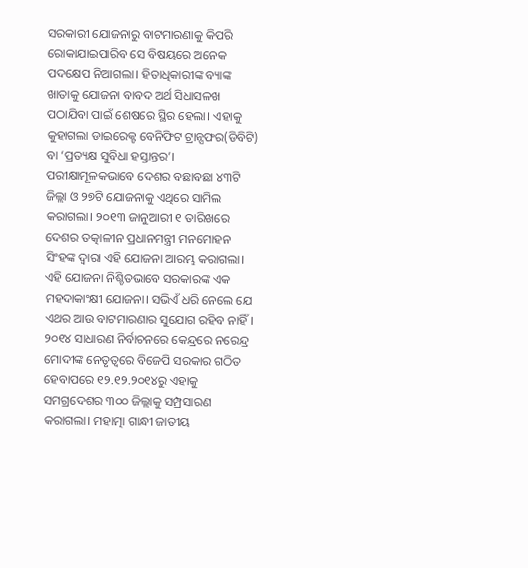ସରକାରୀ ଯୋଜନାରୁ ବାଟମାରଣାକୁ କିପରି ରୋକାଯାଇପାରିବ ସେ ବିଷୟରେ ଅନେକ ପଦକ୍ଷେପ ନିଆଗଲା। ହିତାଧିକାରୀଙ୍କ ବ୍ୟାଙ୍କ ଖାତାକୁ ଯୋଜନା ବାବଦ ଅର୍ଥ ସିଧାସଳଖ ପଠାଯିବା ପାଇଁ ଶେଷରେ ସ୍ଥିର ହେଲା। ଏହାକୁ କୁହାଗଲା ଡାଇରେକ୍ଟ ବେନିଫିଟ ଟ୍ରାନ୍ସଫର(ଡିବିଟି) ବା ‘ପ୍ରତ୍ୟକ୍ଷ ସୁବିଧା ହସ୍ତାନ୍ତର’। ପରୀକ୍ଷାମୂଳକଭାବେ ଦେଶର ବଛାବଛା ୪୩ଟି ଜିଲ୍ଲା ଓ ୨୭ଟି ଯୋଜନାକୁ ଏଥିରେ ସାମିଲ କରାଗଲା। ୨୦୧୩ ଜାନୁଆରୀ ୧ ତାରିଖରେ ଦେଶର ତତ୍କାଳୀନ ପ୍ରଧାନମନ୍ତ୍ରୀ ମନମୋହନ ସିଂହଙ୍କ ଦ୍ୱାରା ଏହି ଯୋଜନା ଆରମ୍ଭ କରାଗଲା।
ଏହି ଯୋଜନା ନିଶ୍ଚିତଭାବେ ସରକାରଙ୍କ ଏକ ମହଦାକାଂକ୍ଷୀ ଯୋଜନା। ସଭିଏଁ ଧରି ନେଲେ ଯେ ଏଥର ଆଉ ବାଟମାରଣାର ସୁଯୋଗ ରହିବ ନାହିଁ। ୨୦୧୪ ସାଧାରଣ ନିର୍ବାଚନରେ କେନ୍ଦ୍ରରେ ନରେନ୍ଦ୍ର ମୋଦୀଙ୍କ ନେତୃତ୍ୱରେ ବିଜେପି ସରକାର ଗଠିତ ହେବାପରେ ୧୨.୧୨.୨୦୧୪ରୁ ଏହାକୁ ସମଗ୍ରଦେଶର ୩୦୦ ଜିଲ୍ଲାକୁ ସମ୍ପ୍ରସାରଣ କରାଗଲା। ମହାତ୍ମା ଗାନ୍ଧୀ ଜାତୀୟ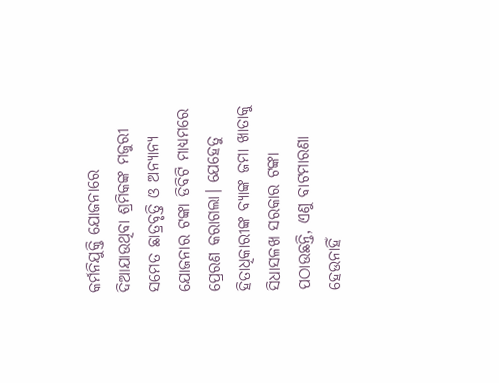କର୍ମନିଯୁକ୍ତି ଯୋଜନାରେ ଦିଆଯାଉଥିବା ଶ୍ରମିକଙ୍କ ମଜୁରୀ ସମେତ ଛାତ୍ରବୃତ୍ତି ଓ ଅନ୍ୟାନ୍ୟ ଯୋଜନାର ଟଙ୍କା ଡିବିଟି ମାଧ୍ୟମରେ ପ୍ରେରଣ କରାଗଲା। ଯେହେତୁ ହିତାଧିକାରୀଙ୍କ ବ୍ୟାଙ୍କ ଜମା ଖାତାକୁ ସିଧାସଳଖ ସରକାର ଟଙ୍କା ପଠାଉଛନ୍ତି, ଏଣୁ ବାଟମାରଣା ହେଉନାହିଁ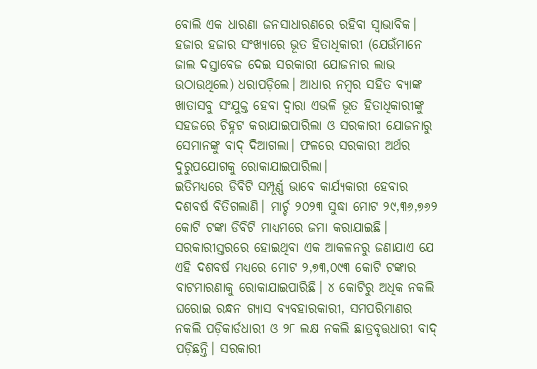ବୋଲି ଏକ ଧାରଣା ଜନସାଧାରଣରେ ରହିବା ସ୍ୱାଭାବିକ। ହଜାର ହଜାର ସଂଖ୍ୟାରେ ଭୂତ ହିତାଧିକାରୀ (ଯେଉଁମାନେ ଜାଲ ଦସ୍ତାବେଜ ଦେଇ ସରକାରୀ ଯୋଜନାର ଲାଭ ଉଠାଉଥିଲେ) ଧରାପଡ଼ିଲେ। ଆଧାର ନମ୍ବର ସହିତ ବ୍ୟାଙ୍କ ଖାତାସବୁ ସଂଯୁକ୍ତ ହେବା ଦ୍ୱାରା ଏଭଳି ଭୂତ ହିତାଧିକାରୀଙ୍କୁ ସହଜରେ ଚିହ୍ନଟ କରାଯାଇପାରିଲା ଓ ସରକାରୀ ଯୋଜନାରୁ ସେମାନଙ୍କୁ ବାଦ୍ ଦିଆଗଲା। ଫଳରେ ସରକାରୀ ଅର୍ଥର ଦୁରୁପଯୋଗକୁ ରୋକାଯାଇପାରିଲା।
ଇତିମଧ୍ୟରେ ଡିବିଟି ସମ୍ପୂର୍ଣ୍ଣ ଭାବେ କାର୍ଯ୍ୟକାରୀ ହେବାର ଦଶବର୍ଷ ବିତିଗଲାଣି। ମାର୍ଚ୍ଚ ୨୦୨୩ ସୁଦ୍ଧା ମୋଟ ୨୯,୩୬,୭୬୨ କୋଟି ଟଙ୍କା ଡିବିଟି ମାଧ୍ୟମରେ ଜମା କରାଯାଇଛି। ସରକାରୀସ୍ତରରେ ହୋଇଥିବା ଏକ ଆକଳନରୁ ଜଣାଯାଏ ଯେ ଏହି ଦଶବର୍ଷ ମଧ୍ୟରେ ମୋଟ ୨,୭୩,୦୯୩ କୋଟି ଟଙ୍କାର ବାଟମାରଣାକୁ ରୋକାଯାଇପାରିଛି। ୪ କୋଟିରୁ ଅଧିକ ନକଲି ଘରୋଇ ରନ୍ଧନ ଗ୍ୟାସ ବ୍ୟବହାରକାରୀ, ସମପରିମାଣର ନକଲି ପଡ଼ିକାର୍ଡଧାରୀ ଓ ୨୮ ଲକ୍ଷ ନକଲି ଛାତ୍ରବୃତ୍ତଧାରୀ ବାଦ୍ ପଡ଼ିଛନ୍ତି। ସରକାରୀ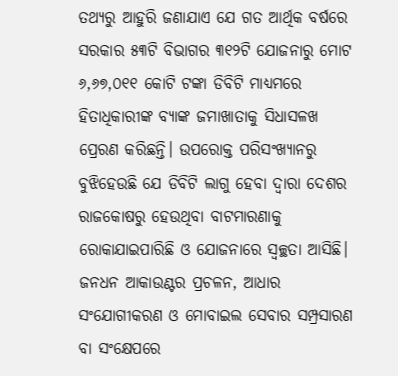ତଥ୍ୟରୁ ଆହୁରି ଜଣାଯାଏ ଯେ ଗତ ଆର୍ଥିକ ବର୍ଷରେ ସରକାର ୫୩ଟି ବିଭାଗର ୩୧୨ଟି ଯୋଜନାରୁ ମୋଟ ୬,୬୭,୦୧୧ କୋଟି ଟଙ୍କା ଡିବିଟି ମାଧ୍ୟମରେ ହିତାଧିକାରୀଙ୍କ ବ୍ୟାଙ୍କ ଜମାଖାତାକୁ ସିଧାସଳଖ ପ୍ରେରଣ କରିଛନ୍ତି। ଉପରୋକ୍ତ ପରିସଂଖ୍ୟାନରୁ ବୁଝିହେଉଛି ଯେ ଡିବିଟି ଲାଗୁ ହେବା ଦ୍ୱାରା ଦେଶର ରାଜକୋଷରୁ ହେଉଥିବା ବାଟମାରଣାକୁ ରୋକାଯାଇପାରିଛି ଓ ଯୋଜନାରେ ସ୍ୱଚ୍ଛତା ଆସିଛି। ଜନଧନ ଆକାଉଣ୍ଟର ପ୍ରଚଳନ, ଆଧାର ସଂଯୋଗୀକରଣ ଓ ମୋବାଇଲ ସେବାର ସମ୍ପ୍ରସାରଣ ବା ସଂକ୍ଷେପରେ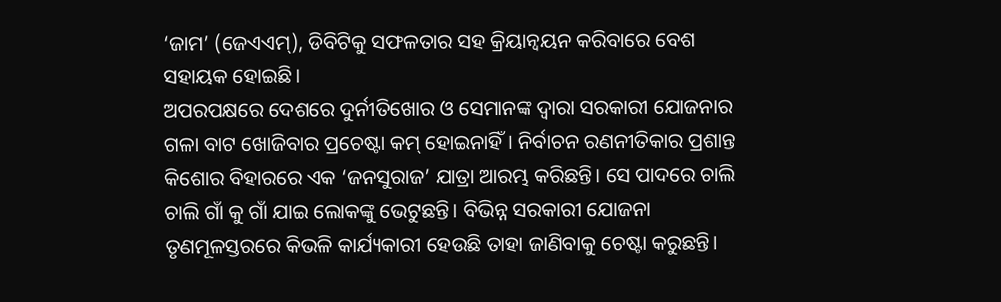‘ଜାମ’ (ଜେଏଏମ୍), ଡିବିଟିକୁ ସଫଳତାର ସହ କ୍ରିୟାନ୍ୱୟନ କରିବାରେ ବେଶ ସହାୟକ ହୋଇଛି।
ଅପରପକ୍ଷରେ ଦେଶରେ ଦୁର୍ନୀତିଖୋର ଓ ସେମାନଙ୍କ ଦ୍ୱାରା ସରକାରୀ ଯୋଜନାର ଗଳା ବାଟ ଖୋଜିବାର ପ୍ରଚେଷ୍ଟା କମ୍ ହୋଇନାହିଁ। ନିର୍ବାଚନ ରଣନୀତିକାର ପ୍ରଶାନ୍ତ କିଶୋର ବିହାରରେ ଏକ ‘ଜନସୁରାଜ’ ଯାତ୍ରା ଆରମ୍ଭ କରିଛନ୍ତି। ସେ ପାଦରେ ଚାଲି ଚାଲି ଗାଁ କୁ ଗାଁ ଯାଇ ଲୋକଙ୍କୁ ଭେଟୁଛନ୍ତି। ବିଭିନ୍ନ ସରକାରୀ ଯୋଜନା ତୃଣମୂଳସ୍ତରରେ କିଭଳି କାର୍ଯ୍ୟକାରୀ ହେଉଛି ତାହା ଜାଣିବାକୁ ଚେଷ୍ଟା କରୁଛନ୍ତି।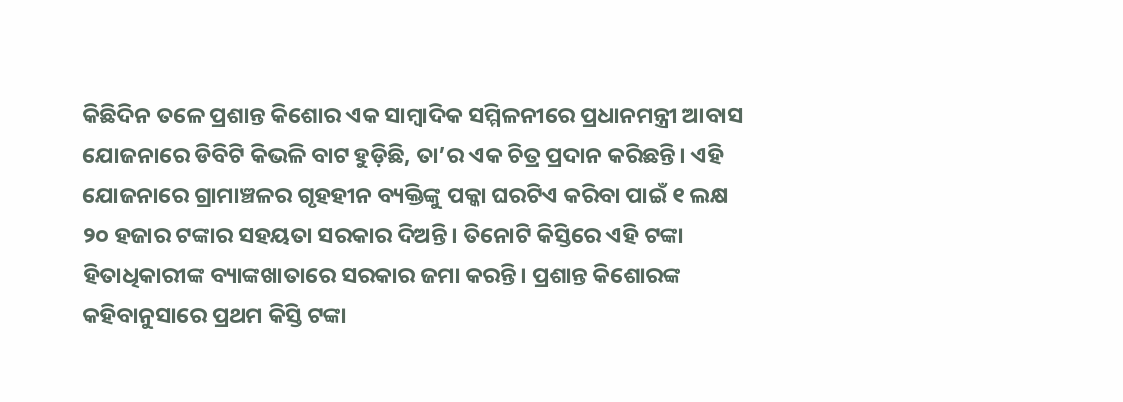କିଛିଦିନ ତଳେ ପ୍ରଶାନ୍ତ କିଶୋର ଏକ ସାମ୍ବାଦିକ ସମ୍ମିଳନୀରେ ପ୍ରଧାନମନ୍ତ୍ରୀ ଆବାସ ଯୋଜନାରେ ଡିବିଟି କିଭଳି ବାଟ ହୁଡ଼ିଛି, ତା’ର ଏକ ଚିତ୍ର ପ୍ରଦାନ କରିଛନ୍ତି। ଏହି ଯୋଜନାରେ ଗ୍ରାମାଞ୍ଚଳର ଗୃହହୀନ ବ୍ୟକ୍ତିଙ୍କୁ ପକ୍କା ଘରଟିଏ କରିବା ପାଇଁ ୧ ଲକ୍ଷ ୨୦ ହଜାର ଟଙ୍କାର ସହୟତା ସରକାର ଦିଅନ୍ତି। ତିନୋଟି କିସ୍ତିରେ ଏହି ଟଙ୍କା ହିତାଧିକାରୀଙ୍କ ବ୍ୟାଙ୍କଖାତାରେ ସରକାର ଜମା କରନ୍ତି। ପ୍ରଶାନ୍ତ କିଶୋରଙ୍କ କହିବାନୁସାରେ ପ୍ରଥମ କିସ୍ତି ଟଙ୍କା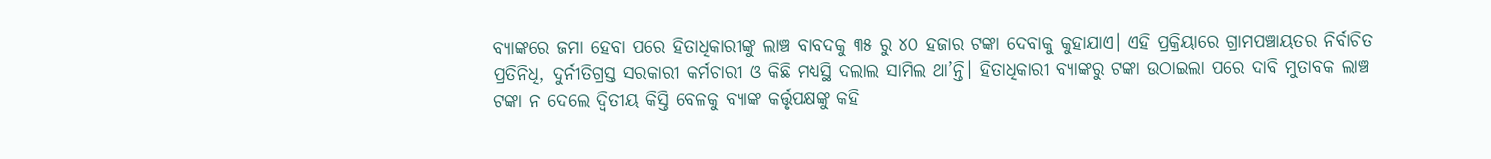ବ୍ୟାଙ୍କରେ ଜମା ହେବା ପରେ ହିତାଧିକାରୀଙ୍କୁ ଲାଞ୍ଚ ବାବଦକୁ ୩୫ ରୁ ୪୦ ହଜାର ଟଙ୍କା ଦେବାକୁ କୁହାଯାଏ। ଏହି ପ୍ରକ୍ରିୟାରେ ଗ୍ରାମପଞ୍ଚାୟତର ନିର୍ବାଚିତ ପ୍ରତିନିଧି, ଦୁର୍ନୀତିଗ୍ରସ୍ତ ସରକାରୀ କର୍ମଚାରୀ ଓ କିଛି ମଧ୍ୟସ୍ଥି ଦଲାଲ ସାମିଲ ଥା’ନ୍ତି। ହିତାଧିକାରୀ ବ୍ୟାଙ୍କରୁ ଟଙ୍କା ଉଠାଇଲା ପରେ ଦାବି ମୁତାବକ ଲାଞ୍ଚ ଟଙ୍କା ନ ଦେଲେ ଦ୍ୱିତୀୟ କିସ୍ତି ବେଳକୁ ବ୍ୟାଙ୍କ କର୍ତ୍ତୃପକ୍ଷଙ୍କୁ କହି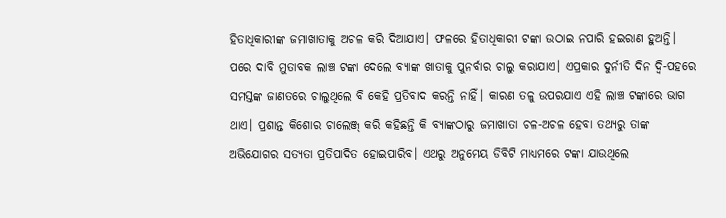ହିତାଧିକାରୀଙ୍କ ଜମାଖାତାକୁ ଅଚଳ କରି ଦିଆଯାଏ। ଫଳରେ ହିତାଧିକାରୀ ଟଙ୍କା ଉଠାଇ ନପାରି ହଇରାଣ ହୁଅନ୍ତି। ପରେ ଦାବି ମୁତାବକ ଲାଞ୍ଚ ଟଙ୍କା ଦେଲେ ବ୍ୟାଙ୍କ ଖାତାକୁ ପୁନର୍ବାର ଚାଲୁ କରାଯାଏ। ଏପ୍ରକାର ଦୁର୍ନୀତି ଦିନ ଦ୍ୱି-ପହରେ ସମସ୍ତଙ୍କ ଜାଣତରେ ଚାଲୁଥିଲେ ବି କେହି ପ୍ରତିବାଦ କରନ୍ତି ନାହିଁ। କାରଣ ତଳୁ ଉପରଯାଏ ଏହି ଲାଞ୍ଚ ଟଙ୍କାରେ ଭାଗ ଥାଏ। ପ୍ରଶାନ୍ତ କିଶୋର ଚାଲେଞ୍ଜ୍ କରି କହିଛନ୍ତି କି ବ୍ୟାଙ୍କଠାରୁ ଜମାଖାତା ଚଳ-ଅଚଳ ହେବା ତଥ୍ୟରୁ ତାଙ୍କ ଅଭିଯୋଗର ସତ୍ୟତା ପ୍ରତିପାଦିତ ହୋଇପାରିବ। ଏଥରୁ ଅନୁମେୟ ଡିବିଟି ମାଧ୍ୟମରେ ଟଙ୍କା ଯାଉଥିଲେ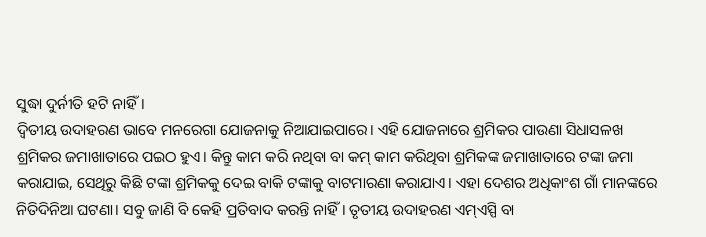ସୁଦ୍ଧା ଦୁର୍ନୀତି ହଟି ନାହିଁ।
ଦ୍ୱିତୀୟ ଉଦାହରଣ ଭାବେ ମନରେଗା ଯୋଜନାକୁ ନିଆଯାଇପାରେ। ଏହି ଯୋଜନାରେ ଶ୍ରମିକର ପାଉଣା ସିଧାସଳଖ ଶ୍ରମିକର ଜମାଖାତାରେ ପଇଠ ହୁଏ। କିନ୍ତୁ କାମ କରି ନଥିବା ବା କମ୍ କାମ କରିଥିବା ଶ୍ରମିକଙ୍କ ଜମାଖାତାରେ ଟଙ୍କା ଜମା କରାଯାଇ, ସେଥିରୁ କିଛି ଟଙ୍କା ଶ୍ରମିକକୁ ଦେଇ ବାକି ଟଙ୍କାକୁ ବାଟମାରଣା କରାଯାଏ। ଏହା ଦେଶର ଅଧିକାଂଶ ଗାଁ ମାନଙ୍କରେ ନିତିଦିନିଆ ଘଟଣା। ସବୁ ଜାଣି ବି କେହି ପ୍ରତିବାଦ କରନ୍ତି ନାହିଁ। ତୃତୀୟ ଉଦାହରଣ ଏମ୍ଏସ୍ପି ବା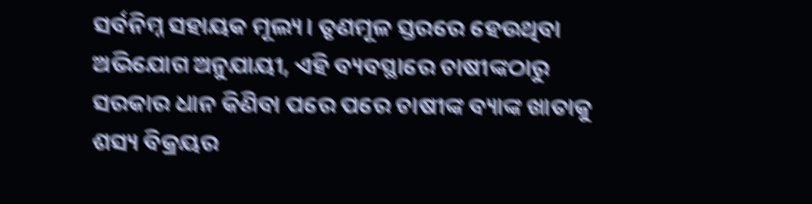ସର୍ବନିମ୍ନ ସହାୟକ ମୂଲ୍ୟ। ତୃଣମୂଳ ସ୍ତରରେ ହେଉଥିବା ଅଭିଯୋଗ ଅନୁଯାୟୀ, ଏହି ବ୍ୟବସ୍ଥାରେ ଚାଷୀଙ୍କଠାରୁ ସରକାର ଧାନ କିଣିବା ପରେ ପରେ ଚାଷୀଙ୍କ ବ୍ୟାଙ୍କ ଖାତାକୁ ଶସ୍ୟ ବିକ୍ରୟର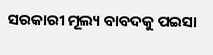ସରକାରୀ ମୂଲ୍ୟ ବାବଦକୁ ପଇସା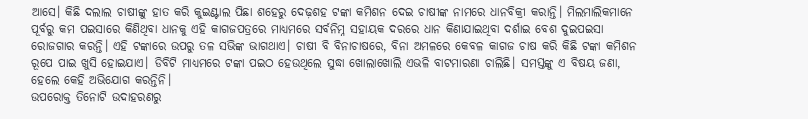ଆସେ। କିଛି ଦଲାଲ ଚାଷୀଙ୍କୁ ହାତ କରି କୁଇଣ୍ଟାଲ ପିଛା ଶହେରୁ ଦେଢ଼ଶହ ଟଙ୍କା କମିଶନ ଦେଇ ଚାଷୀଙ୍କ ନାମରେ ଧାନବିକ୍ରୀ କରାନ୍ତି। ମିଲମାଲିକମାନେ ପୂର୍ବରୁ କମ ପଇସାରେ କିଣିଥିବା ଧାନକୁ ଏହି କାଗଜପତ୍ରରେ ମାଧ୍ୟମରେ ସର୍ବନିମ୍ନ ସହାୟକ ଦରରେ ଧାନ କିଣାଯାଇଥିବା ଦର୍ଶାଇ ବେଶ ଦୁଇପଇସା ରୋଜଗାର କରନ୍ତି। ଏହି ଟଙ୍କାରେ ଉପରୁ ତଳ ସଭିଙ୍କ ଭାଗଥାଏ। ଚାଷୀ ବି ବିନାଚାଷରେ, ବିନା ଅମଳରେ କେବଳ କାଗଜ ଚାଷ କରି କିଛି ଟଙ୍କା କମିଶନ ରୂପେ ପାଇ ଖୁସି ହୋଇଯାଏ। ଡିବିଟି ମାଧ୍ୟମରେ ଟଙ୍କା ପଇଠ ହେଉଥିଲେ ସୁଦ୍ଧା ଖୋଲାଖୋଲି ଏଭଳି ବାଟମାରଣା ଚାଲିଛି। ସମସ୍ତଙ୍କୁ ଏ ବିଷୟ ଜଣା, ହେଲେ କେହି ଅଭିଯୋଗ କରନ୍ତିନି।
ଉପରୋକ୍ତ ତିନୋଟି ଉଦାହରଣରୁ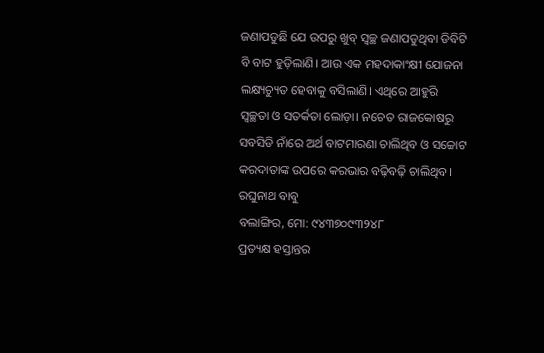ଜଣାପଡୁଛି ଯେ ଉପରୁ ଖୁବ୍ ସ୍ୱଚ୍ଛ ଜଣାପଡୁଥିବା ଡିବିଟି ବି ବାଟ ହୁଡ଼ିଲାଣି। ଆଉ ଏକ ମହଦାକାଂକ୍ଷୀ ଯୋଜନା ଲକ୍ଷ୍ୟଚ୍ୟୁତ ହେବାକୁ ବସିଲାଣି। ଏଥିରେ ଆହୁରି ସ୍ୱଚ୍ଛତା ଓ ସତର୍କତା ଲୋଡ଼ା। ନଚେତ ରାଜକୋଷରୁ ସବସିଡି ନାଁରେ ଅର୍ଥ ବାଟମାରଣା ଚାଲିଥିବ ଓ ସଚ୍ଚୋଟ କରଦାତାଙ୍କ ଉପରେ କରଭାର ବଢ଼ିବଢ଼ି ଚାଲିଥିବ।
ରଘୁନାଥ ବାବୁ
ବଲାଙ୍ଗିର, ମୋ: ୯୪୩୭୦୯୩୨୪୮
ପ୍ରତ୍ୟକ୍ଷ ହସ୍ତାନ୍ତର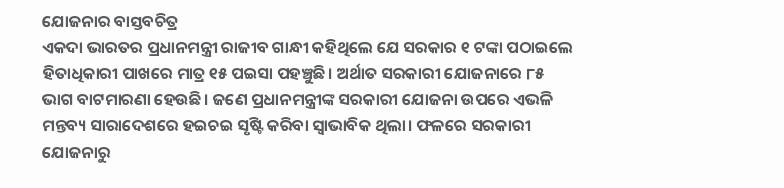ଯୋଜନାର ବାସ୍ତବଚିତ୍ର
ଏକଦା ଭାରତର ପ୍ରଧାନମନ୍ତ୍ରୀ ରାଜୀବ ଗାନ୍ଧୀ କହିଥିଲେ ଯେ ସରକାର ୧ ଟଙ୍କା ପଠାଇଲେ ହିତାଧିକାରୀ ପାଖରେ ମାତ୍ର ୧୫ ପଇସା ପହଞ୍ଚୁଛି। ଅର୍ଥାତ ସରକାରୀ ଯୋଜନାରେ ୮୫ ଭାଗ ବାଟମାରଣା ହେଉଛି। ଜଣେ ପ୍ରଧାନମନ୍ତ୍ରୀଙ୍କ ସରକାରୀ ଯୋଜନା ଉପରେ ଏଭଳି ମନ୍ତବ୍ୟ ସାରାଦେଶରେ ହଇଚଇ ସୃଷ୍ଟି କରିବା ସ୍ୱାଭାବିକ ଥିଲା। ଫଳରେ ସରକାରୀ ଯୋଜନାରୁ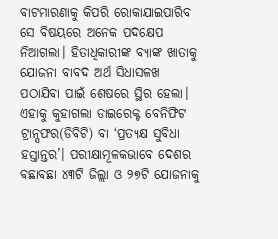ବାଟମାରଣାକୁ କିପରି ରୋକାଯାଇପାରିବ ସେ ବିଷୟରେ ଅନେକ ପଦକ୍ଷେପ ନିଆଗଲା। ହିତାଧିକାରୀଙ୍କ ବ୍ୟାଙ୍କ ଖାତାକୁ ଯୋଜନା ବାବଦ ଅର୍ଥ ସିଧାସଳଖ ପଠାଯିବା ପାଇଁ ଶେଷରେ ସ୍ଥିର ହେଲା। ଏହାକୁ କୁହାଗଲା ଡାଇରେକ୍ଟ ବେନିଫିଟ ଟ୍ରାନ୍ସଫର(ଡିବିଟି) ବା ‘ପ୍ରତ୍ୟକ୍ଷ ସୁବିଧା ହସ୍ତାନ୍ତର’। ପରୀକ୍ଷାମୂଳକଭାବେ ଦେଶର ବଛାବଛା ୪୩ଟି ଜିଲ୍ଲା ଓ ୨୭ଟି ଯୋଜନାକୁ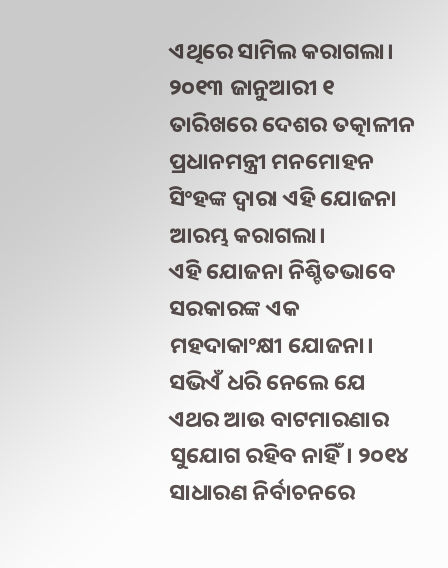ଏଥିରେ ସାମିଲ କରାଗଲା। ୨୦୧୩ ଜାନୁଆରୀ ୧ ତାରିଖରେ ଦେଶର ତତ୍କାଳୀନ ପ୍ରଧାନମନ୍ତ୍ରୀ ମନମୋହନ ସିଂହଙ୍କ ଦ୍ୱାରା ଏହି ଯୋଜନା ଆରମ୍ଭ କରାଗଲା।
ଏହି ଯୋଜନା ନିଶ୍ଚିତଭାବେ ସରକାରଙ୍କ ଏକ ମହଦାକାଂକ୍ଷୀ ଯୋଜନା। ସଭିଏଁ ଧରି ନେଲେ ଯେ ଏଥର ଆଉ ବାଟମାରଣାର ସୁଯୋଗ ରହିବ ନାହିଁ। ୨୦୧୪ ସାଧାରଣ ନିର୍ବାଚନରେ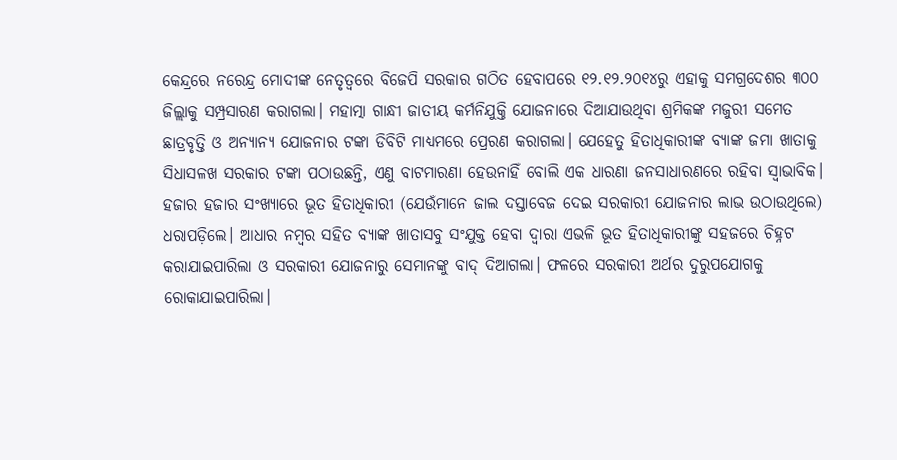କେନ୍ଦ୍ରରେ ନରେନ୍ଦ୍ର ମୋଦୀଙ୍କ ନେତୃତ୍ୱରେ ବିଜେପି ସରକାର ଗଠିତ ହେବାପରେ ୧୨.୧୨.୨୦୧୪ରୁ ଏହାକୁ ସମଗ୍ରଦେଶର ୩୦୦ ଜିଲ୍ଲାକୁ ସମ୍ପ୍ରସାରଣ କରାଗଲା। ମହାତ୍ମା ଗାନ୍ଧୀ ଜାତୀୟ କର୍ମନିଯୁକ୍ତି ଯୋଜନାରେ ଦିଆଯାଉଥିବା ଶ୍ରମିକଙ୍କ ମଜୁରୀ ସମେତ ଛାତ୍ରବୃତ୍ତି ଓ ଅନ୍ୟାନ୍ୟ ଯୋଜନାର ଟଙ୍କା ଡିବିଟି ମାଧ୍ୟମରେ ପ୍ରେରଣ କରାଗଲା। ଯେହେତୁ ହିତାଧିକାରୀଙ୍କ ବ୍ୟାଙ୍କ ଜମା ଖାତାକୁ ସିଧାସଳଖ ସରକାର ଟଙ୍କା ପଠାଉଛନ୍ତି, ଏଣୁ ବାଟମାରଣା ହେଉନାହିଁ ବୋଲି ଏକ ଧାରଣା ଜନସାଧାରଣରେ ରହିବା ସ୍ୱାଭାବିକ। ହଜାର ହଜାର ସଂଖ୍ୟାରେ ଭୂତ ହିତାଧିକାରୀ (ଯେଉଁମାନେ ଜାଲ ଦସ୍ତାବେଜ ଦେଇ ସରକାରୀ ଯୋଜନାର ଲାଭ ଉଠାଉଥିଲେ) ଧରାପଡ଼ିଲେ। ଆଧାର ନମ୍ବର ସହିତ ବ୍ୟାଙ୍କ ଖାତାସବୁ ସଂଯୁକ୍ତ ହେବା ଦ୍ୱାରା ଏଭଳି ଭୂତ ହିତାଧିକାରୀଙ୍କୁ ସହଜରେ ଚିହ୍ନଟ କରାଯାଇପାରିଲା ଓ ସରକାରୀ ଯୋଜନାରୁ ସେମାନଙ୍କୁ ବାଦ୍ ଦିଆଗଲା। ଫଳରେ ସରକାରୀ ଅର୍ଥର ଦୁରୁପଯୋଗକୁ ରୋକାଯାଇପାରିଲା।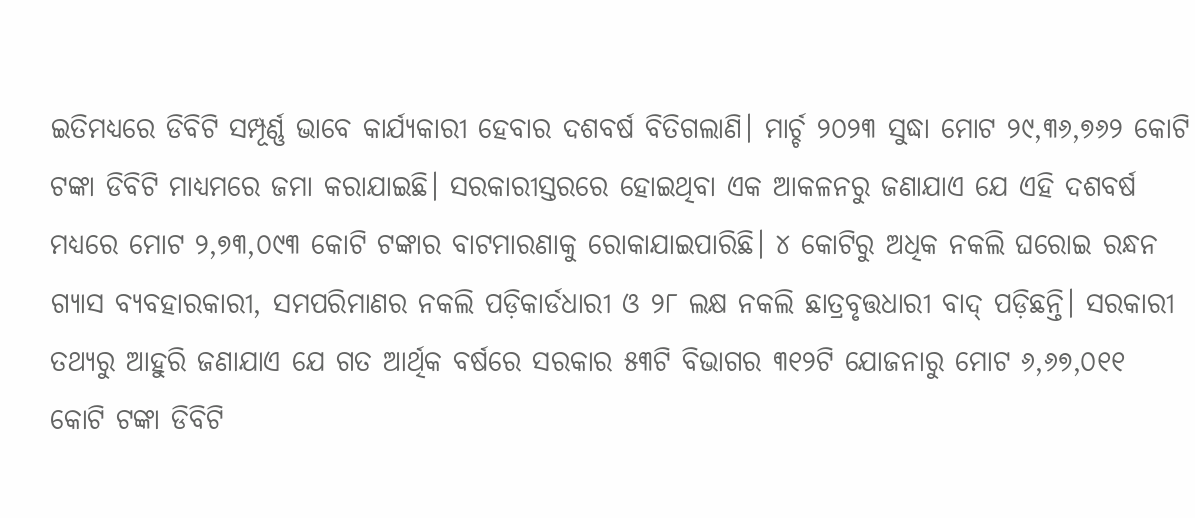ଇତିମଧ୍ୟରେ ଡିବିଟି ସମ୍ପୂର୍ଣ୍ଣ ଭାବେ କାର୍ଯ୍ୟକାରୀ ହେବାର ଦଶବର୍ଷ ବିତିଗଲାଣି। ମାର୍ଚ୍ଚ ୨୦୨୩ ସୁଦ୍ଧା ମୋଟ ୨୯,୩୬,୭୬୨ କୋଟି ଟଙ୍କା ଡିବିଟି ମାଧ୍ୟମରେ ଜମା କରାଯାଇଛି। ସରକାରୀସ୍ତରରେ ହୋଇଥିବା ଏକ ଆକଳନରୁ ଜଣାଯାଏ ଯେ ଏହି ଦଶବର୍ଷ ମଧ୍ୟରେ ମୋଟ ୨,୭୩,୦୯୩ କୋଟି ଟଙ୍କାର ବାଟମାରଣାକୁ ରୋକାଯାଇପାରିଛି। ୪ କୋଟିରୁ ଅଧିକ ନକଲି ଘରୋଇ ରନ୍ଧନ ଗ୍ୟାସ ବ୍ୟବହାରକାରୀ, ସମପରିମାଣର ନକଲି ପଡ଼ିକାର୍ଡଧାରୀ ଓ ୨୮ ଲକ୍ଷ ନକଲି ଛାତ୍ରବୃତ୍ତଧାରୀ ବାଦ୍ ପଡ଼ିଛନ୍ତି। ସରକାରୀ ତଥ୍ୟରୁ ଆହୁରି ଜଣାଯାଏ ଯେ ଗତ ଆର୍ଥିକ ବର୍ଷରେ ସରକାର ୫୩ଟି ବିଭାଗର ୩୧୨ଟି ଯୋଜନାରୁ ମୋଟ ୬,୬୭,୦୧୧ କୋଟି ଟଙ୍କା ଡିବିଟି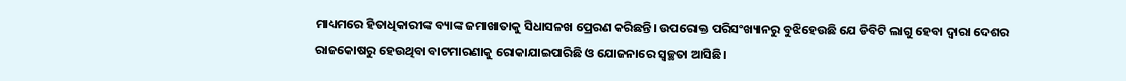ମାଧ୍ୟମରେ ହିତାଧିକାରୀଙ୍କ ବ୍ୟାଙ୍କ ଜମାଖାତାକୁ ସିଧାସଳଖ ପ୍ରେରଣ କରିଛନ୍ତି। ଉପରୋକ୍ତ ପରିସଂଖ୍ୟାନରୁ ବୁଝିହେଉଛି ଯେ ଡିବିଟି ଲାଗୁ ହେବା ଦ୍ୱାରା ଦେଶର ରାଜକୋଷରୁ ହେଉଥିବା ବାଟମାରଣାକୁ ରୋକାଯାଇପାରିଛି ଓ ଯୋଜନାରେ ସ୍ୱଚ୍ଛତା ଆସିଛି।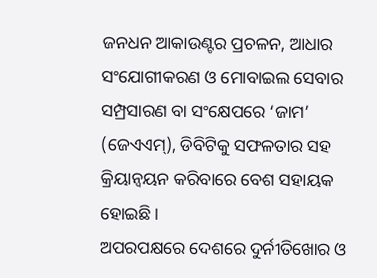ଜନଧନ ଆକାଉଣ୍ଟର ପ୍ରଚଳନ, ଆଧାର ସଂଯୋଗୀକରଣ ଓ ମୋବାଇଲ ସେବାର ସମ୍ପ୍ରସାରଣ ବା ସଂକ୍ଷେପରେ ‘ଜାମ’ (ଜେଏଏମ୍), ଡିବିଟିକୁ ସଫଳତାର ସହ କ୍ରିୟାନ୍ୱୟନ କରିବାରେ ବେଶ ସହାୟକ ହୋଇଛି।
ଅପରପକ୍ଷରେ ଦେଶରେ ଦୁର୍ନୀତିଖୋର ଓ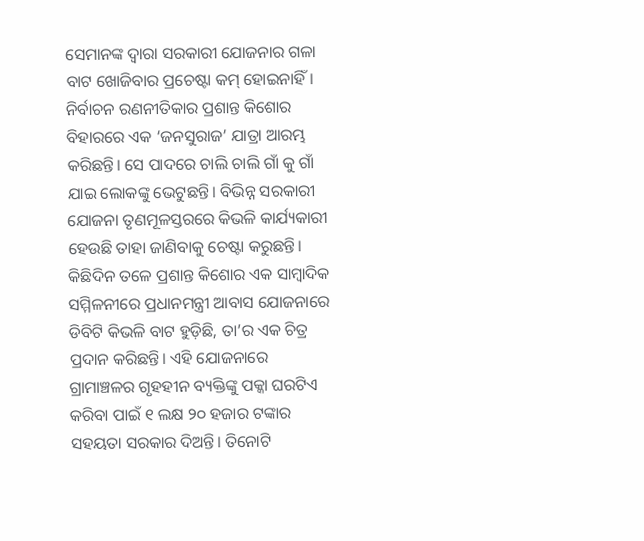ସେମାନଙ୍କ ଦ୍ୱାରା ସରକାରୀ ଯୋଜନାର ଗଳା ବାଟ ଖୋଜିବାର ପ୍ରଚେଷ୍ଟା କମ୍ ହୋଇନାହିଁ। ନିର୍ବାଚନ ରଣନୀତିକାର ପ୍ରଶାନ୍ତ କିଶୋର ବିହାରରେ ଏକ ‘ଜନସୁରାଜ’ ଯାତ୍ରା ଆରମ୍ଭ କରିଛନ୍ତି। ସେ ପାଦରେ ଚାଲି ଚାଲି ଗାଁ କୁ ଗାଁ ଯାଇ ଲୋକଙ୍କୁ ଭେଟୁଛନ୍ତି। ବିଭିନ୍ନ ସରକାରୀ ଯୋଜନା ତୃଣମୂଳସ୍ତରରେ କିଭଳି କାର୍ଯ୍ୟକାରୀ ହେଉଛି ତାହା ଜାଣିବାକୁ ଚେଷ୍ଟା କରୁଛନ୍ତି। କିଛିଦିନ ତଳେ ପ୍ରଶାନ୍ତ କିଶୋର ଏକ ସାମ୍ବାଦିକ ସମ୍ମିଳନୀରେ ପ୍ରଧାନମନ୍ତ୍ରୀ ଆବାସ ଯୋଜନାରେ ଡିବିଟି କିଭଳି ବାଟ ହୁଡ଼ିଛି, ତା’ର ଏକ ଚିତ୍ର ପ୍ରଦାନ କରିଛନ୍ତି। ଏହି ଯୋଜନାରେ ଗ୍ରାମାଞ୍ଚଳର ଗୃହହୀନ ବ୍ୟକ୍ତିଙ୍କୁ ପକ୍କା ଘରଟିଏ କରିବା ପାଇଁ ୧ ଲକ୍ଷ ୨୦ ହଜାର ଟଙ୍କାର ସହୟତା ସରକାର ଦିଅନ୍ତି। ତିନୋଟି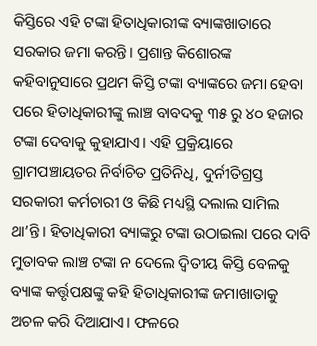କିସ୍ତିରେ ଏହି ଟଙ୍କା ହିତାଧିକାରୀଙ୍କ ବ୍ୟାଙ୍କଖାତାରେ ସରକାର ଜମା କରନ୍ତି। ପ୍ରଶାନ୍ତ କିଶୋରଙ୍କ କହିବାନୁସାରେ ପ୍ରଥମ କିସ୍ତି ଟଙ୍କା ବ୍ୟାଙ୍କରେ ଜମା ହେବା ପରେ ହିତାଧିକାରୀଙ୍କୁ ଲାଞ୍ଚ ବାବଦକୁ ୩୫ ରୁ ୪୦ ହଜାର ଟଙ୍କା ଦେବାକୁ କୁହାଯାଏ। ଏହି ପ୍ରକ୍ରିୟାରେ ଗ୍ରାମପଞ୍ଚାୟତର ନିର୍ବାଚିତ ପ୍ରତିନିଧି, ଦୁର୍ନୀତିଗ୍ରସ୍ତ ସରକାରୀ କର୍ମଚାରୀ ଓ କିଛି ମଧ୍ୟସ୍ଥି ଦଲାଲ ସାମିଲ ଥା’ନ୍ତି। ହିତାଧିକାରୀ ବ୍ୟାଙ୍କରୁ ଟଙ୍କା ଉଠାଇଲା ପରେ ଦାବି ମୁତାବକ ଲାଞ୍ଚ ଟଙ୍କା ନ ଦେଲେ ଦ୍ୱିତୀୟ କିସ୍ତି ବେଳକୁ ବ୍ୟାଙ୍କ କର୍ତ୍ତୃପକ୍ଷଙ୍କୁ କହି ହିତାଧିକାରୀଙ୍କ ଜମାଖାତାକୁ ଅଚଳ କରି ଦିଆଯାଏ। ଫଳରେ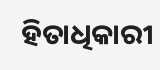ହିତାଧିକାରୀ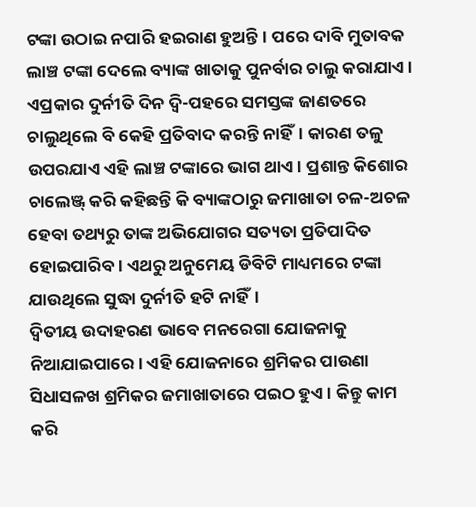ଟଙ୍କା ଉଠାଇ ନପାରି ହଇରାଣ ହୁଅନ୍ତି। ପରେ ଦାବି ମୁତାବକ ଲାଞ୍ଚ ଟଙ୍କା ଦେଲେ ବ୍ୟାଙ୍କ ଖାତାକୁ ପୁନର୍ବାର ଚାଲୁ କରାଯାଏ। ଏପ୍ରକାର ଦୁର୍ନୀତି ଦିନ ଦ୍ୱି-ପହରେ ସମସ୍ତଙ୍କ ଜାଣତରେ ଚାଲୁଥିଲେ ବି କେହି ପ୍ରତିବାଦ କରନ୍ତି ନାହିଁ। କାରଣ ତଳୁ ଉପରଯାଏ ଏହି ଲାଞ୍ଚ ଟଙ୍କାରେ ଭାଗ ଥାଏ। ପ୍ରଶାନ୍ତ କିଶୋର ଚାଲେଞ୍ଜ୍ କରି କହିଛନ୍ତି କି ବ୍ୟାଙ୍କଠାରୁ ଜମାଖାତା ଚଳ-ଅଚଳ ହେବା ତଥ୍ୟରୁ ତାଙ୍କ ଅଭିଯୋଗର ସତ୍ୟତା ପ୍ରତିପାଦିତ ହୋଇପାରିବ। ଏଥରୁ ଅନୁମେୟ ଡିବିଟି ମାଧ୍ୟମରେ ଟଙ୍କା ଯାଉଥିଲେ ସୁଦ୍ଧା ଦୁର୍ନୀତି ହଟି ନାହିଁ।
ଦ୍ୱିତୀୟ ଉଦାହରଣ ଭାବେ ମନରେଗା ଯୋଜନାକୁ ନିଆଯାଇପାରେ। ଏହି ଯୋଜନାରେ ଶ୍ରମିକର ପାଉଣା ସିଧାସଳଖ ଶ୍ରମିକର ଜମାଖାତାରେ ପଇଠ ହୁଏ। କିନ୍ତୁ କାମ କରି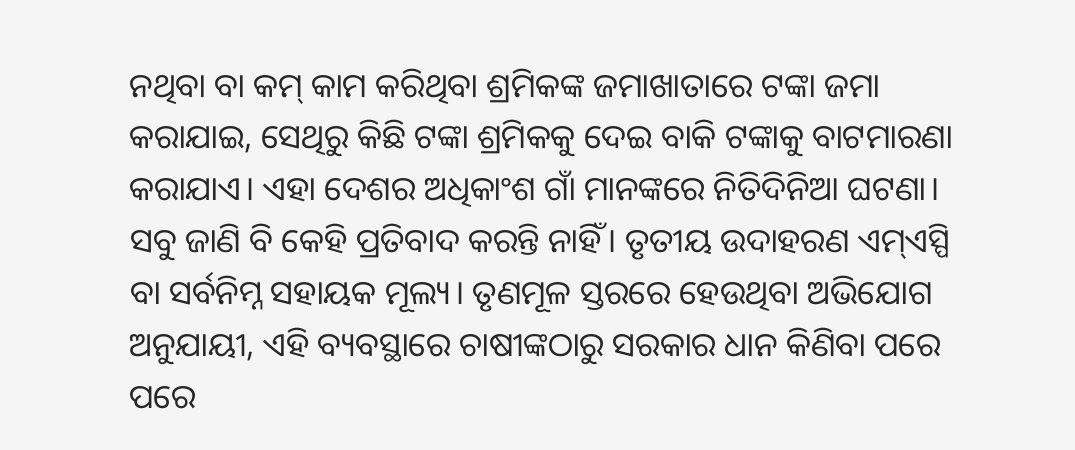ନଥିବା ବା କମ୍ କାମ କରିଥିବା ଶ୍ରମିକଙ୍କ ଜମାଖାତାରେ ଟଙ୍କା ଜମା କରାଯାଇ, ସେଥିରୁ କିଛି ଟଙ୍କା ଶ୍ରମିକକୁ ଦେଇ ବାକି ଟଙ୍କାକୁ ବାଟମାରଣା କରାଯାଏ। ଏହା ଦେଶର ଅଧିକାଂଶ ଗାଁ ମାନଙ୍କରେ ନିତିଦିନିଆ ଘଟଣା। ସବୁ ଜାଣି ବି କେହି ପ୍ରତିବାଦ କରନ୍ତି ନାହିଁ। ତୃତୀୟ ଉଦାହରଣ ଏମ୍ଏସ୍ପି ବା ସର୍ବନିମ୍ନ ସହାୟକ ମୂଲ୍ୟ। ତୃଣମୂଳ ସ୍ତରରେ ହେଉଥିବା ଅଭିଯୋଗ ଅନୁଯାୟୀ, ଏହି ବ୍ୟବସ୍ଥାରେ ଚାଷୀଙ୍କଠାରୁ ସରକାର ଧାନ କିଣିବା ପରେ ପରେ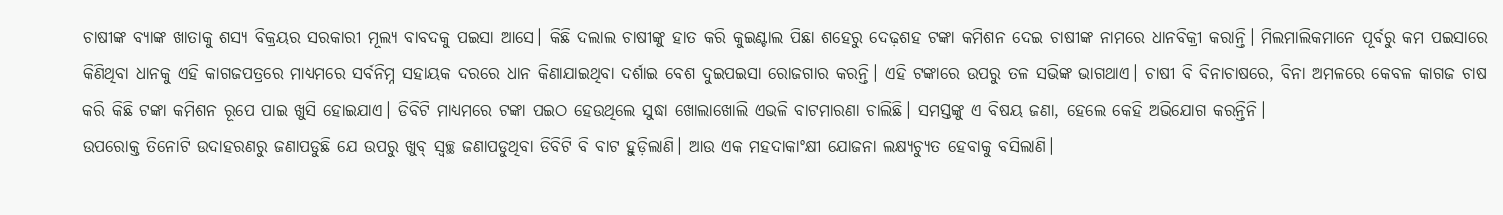ଚାଷୀଙ୍କ ବ୍ୟାଙ୍କ ଖାତାକୁ ଶସ୍ୟ ବିକ୍ରୟର ସରକାରୀ ମୂଲ୍ୟ ବାବଦକୁ ପଇସା ଆସେ। କିଛି ଦଲାଲ ଚାଷୀଙ୍କୁ ହାତ କରି କୁଇଣ୍ଟାଲ ପିଛା ଶହେରୁ ଦେଢ଼ଶହ ଟଙ୍କା କମିଶନ ଦେଇ ଚାଷୀଙ୍କ ନାମରେ ଧାନବିକ୍ରୀ କରାନ୍ତି। ମିଲମାଲିକମାନେ ପୂର୍ବରୁ କମ ପଇସାରେ କିଣିଥିବା ଧାନକୁ ଏହି କାଗଜପତ୍ରରେ ମାଧ୍ୟମରେ ସର୍ବନିମ୍ନ ସହାୟକ ଦରରେ ଧାନ କିଣାଯାଇଥିବା ଦର୍ଶାଇ ବେଶ ଦୁଇପଇସା ରୋଜଗାର କରନ୍ତି। ଏହି ଟଙ୍କାରେ ଉପରୁ ତଳ ସଭିଙ୍କ ଭାଗଥାଏ। ଚାଷୀ ବି ବିନାଚାଷରେ, ବିନା ଅମଳରେ କେବଳ କାଗଜ ଚାଷ କରି କିଛି ଟଙ୍କା କମିଶନ ରୂପେ ପାଇ ଖୁସି ହୋଇଯାଏ। ଡିବିଟି ମାଧ୍ୟମରେ ଟଙ୍କା ପଇଠ ହେଉଥିଲେ ସୁଦ୍ଧା ଖୋଲାଖୋଲି ଏଭଳି ବାଟମାରଣା ଚାଲିଛି। ସମସ୍ତଙ୍କୁ ଏ ବିଷୟ ଜଣା, ହେଲେ କେହି ଅଭିଯୋଗ କରନ୍ତିନି।
ଉପରୋକ୍ତ ତିନୋଟି ଉଦାହରଣରୁ ଜଣାପଡୁଛି ଯେ ଉପରୁ ଖୁବ୍ ସ୍ୱଚ୍ଛ ଜଣାପଡୁଥିବା ଡିବିଟି ବି ବାଟ ହୁଡ଼ିଲାଣି। ଆଉ ଏକ ମହଦାକାଂକ୍ଷୀ ଯୋଜନା ଲକ୍ଷ୍ୟଚ୍ୟୁତ ହେବାକୁ ବସିଲାଣି।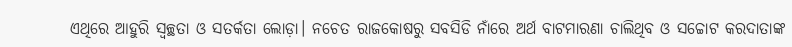ଏଥିରେ ଆହୁରି ସ୍ୱଚ୍ଛତା ଓ ସତର୍କତା ଲୋଡ଼ା। ନଚେତ ରାଜକୋଷରୁ ସବସିଡି ନାଁରେ ଅର୍ଥ ବାଟମାରଣା ଚାଲିଥିବ ଓ ସଚ୍ଚୋଟ କରଦାତାଙ୍କ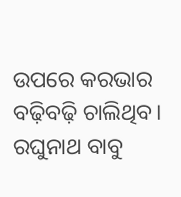ଉପରେ କରଭାର ବଢ଼ିବଢ଼ି ଚାଲିଥିବ।
ରଘୁନାଥ ବାବୁ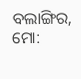ବଲାଙ୍ଗିର, ମୋ: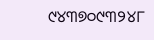୯୪୩୭୦୯୩୨୪୮